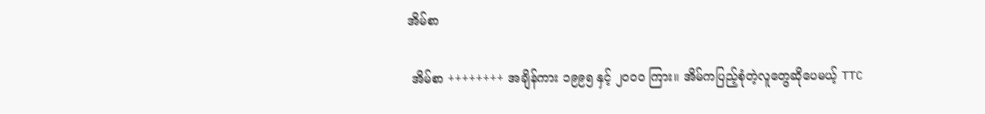အိမ်စာ

 အိမ်စာ ++++++++ အချိန်ကား ၁၉၉၅ နှင့် ၂၀၀၀ ကြား။ အိမ်ကပြည့်စုံတဲ့လူတွေဆိုပေမယ့် TTC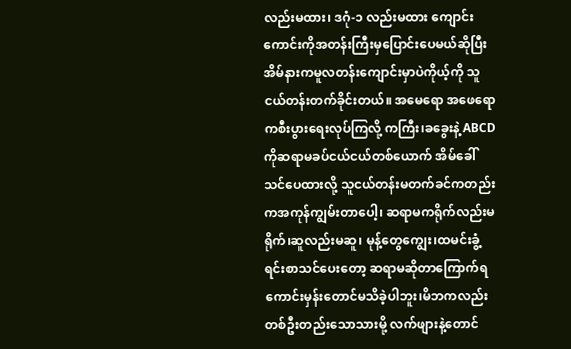လည်းမထား၊ ဒဂုံ-၁ လည်းမထား ကျောင်းကောင်းကိုအတန်းကြီးမှပြောင်းပေမယ်ဆိုပြီး အိမ်နားကမူလတန်းကျောင်းမှာပဲကိုယ့်ကို သူငယ်တန်းတက်ခိုင်းတယ်။ အမေရော အဖေရောကစီးပွားရေးလုပ်ကြလို့ ကကြီး၊ခခွေးနဲ့ ABCD ကိုဆရာမခပ်ငယ်ငယ်တစ်ယောက် အိမ်ခေါ်သင်ပေထားလို့ သူငယ်တန်းမတက်ခင်ကတည်းကအကုန်ကျွမ်းတာပေါ့၊ ဆရာမကရိုက်လည်းမရိုက်၊ဆူလည်းမဆူ၊ မုန့်တွေကျွေး၊ထမင်းခွံ့ရင်းစာသင်ပေးတော့ ဆရာမဆိုတာကြောက်ရကောင်းမှန်းတောင်မသိခဲ့ပါဘူး၊မိဘကလည်း တစ်ဦးတည်းသောသားမို့ လက်ဖျားနဲ့တောင်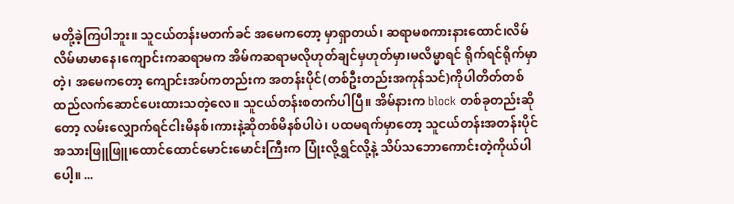မတို့ခဲ့ကြပါဘူး။ သူငယ်တန်းမတက်ခင် အမေကတော့ မှာရှာတယ်၊ ဆရာမစကားနားထောင်၊လိမ်လိမ်မာမာနေ၊ကျောင်းကဆရာမက အိမ်ကဆရာမလိုဟုတ်ချင်မှဟုတ်မှာ၊မလိမ္မာရင် ရိုက်ရင်ရိုက်မှာတဲ့၊ အမေကတော့ ကျောင်းအပ်ကတည်းက အတန်းပိုင်(တစ်ဦးတည်းအကုန်သင်)ကိုပါတိတ်တစ်ထည်လက်ဆောင်ပေးထားသတဲ့လေ။ သူငယ်တန်းစတက်ပါပြီ။ အိမ်နားက block တစ်ခုတည်းဆိုတော့ လမ်းလျှောက်ရင်ငါးမိနစ်၊ကားနဲ့ဆိုတစ်မိနစ်ပါပဲ၊ ပထမရက်မှာတော့ သူငယ်တန်းအတန်းပိုင် အသားဖြူဖြူ၊ထောင်ထောင်မောင်းမောင်းကြီးက ပြုံးလို့ရွှင်လို့နဲ့ သိပ်သဘောကောင်းတဲ့ကိုယ်ပါပေါ့။ ...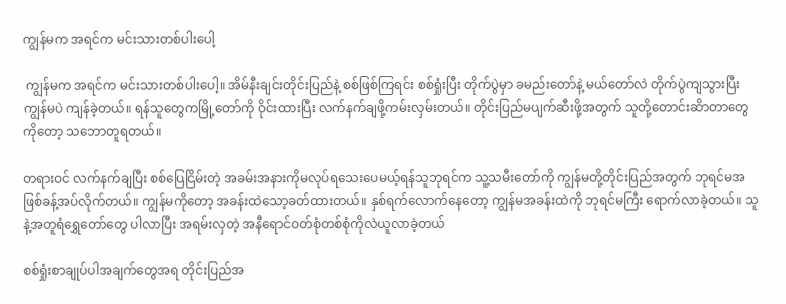ကျွန်မက အရင်က မင်းသားတစ်ပါးပေါ့

 ကျွန်မက အရင်က မင်းသားတစ်ပါးပေါ့။ အိမ်နီးချင်းတိုင်းပြည်နဲ့ စစ်ဖြစ်ကြရင်း စစ်ရှုံးပြီး တိုက်ပွဲမှာ ခမည်းတော်နဲ့ မယ်တော်လဲ တိုက်ပွဲကျသွားပြီး ကျွန်မပဲ ကျန်ခဲ့တယ်။ ရန်သူတွေကမြို့တော်ကို ဝိုင်းထားပြီး လက်နက်ချဖို့ကမ်းလှမ်းတယ်။ တိုင်းပြည်မပျက်ဆီးဖို့အတွက် သူတို့တောင်းဆိာတာတွေကိုတော့ သဘောတူရတယ်။

တရားဝင် လက်နက်ချပြီး စစ်ပြေငြိမ်းတဲ့ အခမ်းအနားကိုမလုပ်ရသေးပေမယ့်ရန်သူဘုရင်က သူ့သမီးတော်ကို ကျွန်မတို့တိုင်းပြည်အတွက် ဘုရင်မအဖြစ်ခန့်အပ်လိုက်တယ်။ ကျွန်မကိုတော့ အခန်းထဲသော့ခတ်ထားတယ်။ နှစ်ရက်လောက်နေတော့ ကျွန်မအခန်းထဲကို ဘုရင်မကြီး ရောက်လာခဲ့တယ်။ သူနဲ့အတူရံရွှေတော်တွေ ပါလာပြီး အရမ်းလှတဲ့ အနီရောင်ဝတ်စုံတစ်စုံကိုလဲယူလာခဲ့တယ်

စစ်ရှုံးစာချုပ်ပါအချက်တွေအရ တိုင်းပြည်အ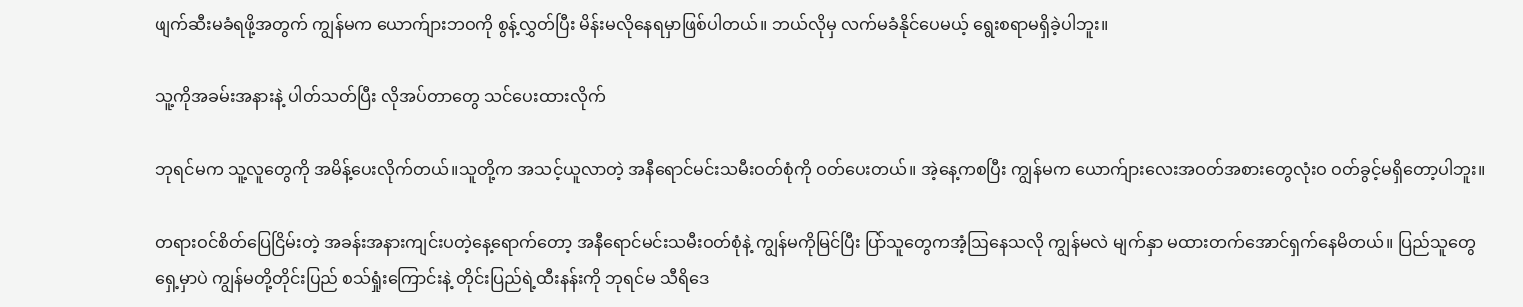ဖျက်ဆီးမခံရဖို့အတွက် ကျွန်မက ယောက်ျားဘဝကို စွန့်လွှတ်ပြီး မိန်းမလိုနေရမှာဖြစ်ပါတယ်။ ဘယ်လိုမှ လက်မခံနိုင်ပေမယ့် ရွေးစရာမရှိခဲ့ပါဘူး။

သူ့ကိုအခမ်းအနားနဲ့ ပါတ်သတ်ပြီး လိုအပ်တာတွေ သင်ပေးထားလိုက်

ဘုရင်မက သူ့လူတွေကို အမိန့်ပေးလိုက်တယ်။သူတို့က အသင့်ယူလာတဲ့ အနီရောင်မင်းသမီးဝတ်စုံကို ဝတ်ပေးတယ်။ အဲ့နေ့ကစပြီး ကျွန်မက ယောက်ျားလေးအဝတ်အစားတွေလုံးဝ ဝတ်ခွင့်မရှိတော့ပါဘူး။

တရားဝင်စိတ်ပြေငြိမ်းတဲ့ အခန်းအနားကျင်းပတဲ့နေ့ရောက်တော့ အနီရောင်မင်းသမီးဝတ်စုံနဲ့ ကျွန်မကိုမြင်ပြီး ပြာ်သူတွေကအံ့ဩနေသလို ကျွန်မလဲ မျက်နှာ မထားတက်အောင်ရှက်နေမိတယ်။ ပြည်သူတွေရှေ့မှာပဲ ကျွန်မတို့တိုင်းပြည် စသ်ရှုံးကြောင်းနဲ့ တိုင်းပြည်ရဲ့ထီးနန်းကို ဘုရင်မ သီရိဒေ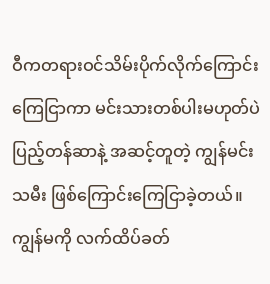ဝီကတရားဝင်သိမ်းပိုက်လိုက်ကြောင်းကြေငြာကာ မင်းသားတစ်ပါးမဟုတ်ပဲ ပြည့်တန်ဆာနဲ့ အဆင့်တူတဲ့ ကျွန်မင်းသမီး ဖြစ်ကြောင်းကြေငြာခဲ့တယ်။ ကျွန်မကို လက်ထိပ်ခတ်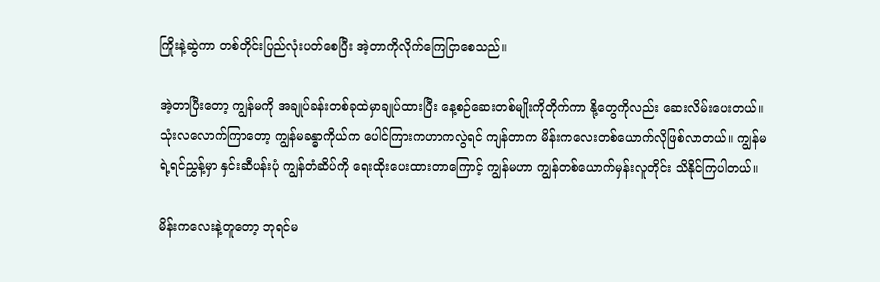ကြိုးနဲ့ဆွဲကာ တစ်တိုင်းပြည်လုံးပတ်စေပြီး အဲ့တာကိုလိုက်ကြေငြာစေသည်။

အဲ့တာပြီးတော့ ကျွန်မကို အချုပ်ခန်းတစ်ခုထဲမှာချုပ်ထားပြီး နေ့စဉ်ဆေးတစ်မျိုးကိုတိုက်ကာ နို့တွေကိုလည်း ဆေးလိမ်းပေးတယ်။သုံးလလောက်ကြာတော့ ကျွန်မခန္ဓာကိုယ်က ပေါင်ကြားကဟာကလွဲရင် ကျန်တာက မိန်းကလေးတစ်ယောက်လိုဖြစ်လာတယ်။ ကျွန်မရဲ့ရင်ညွှန့်မှာ နှင်းဆီပန်းပုံ ကျွန်တံဆိပ်ကို ရေးထိုးပေးထားတာကြောင့် ကျွန်မဟာ ကျွန်တစ်ယောက်မှန်းလူတိုင်း သိနိုင်ကြပါတယ်။

မိန်းကလေးနဲ့တူတော့ ဘုရင်မ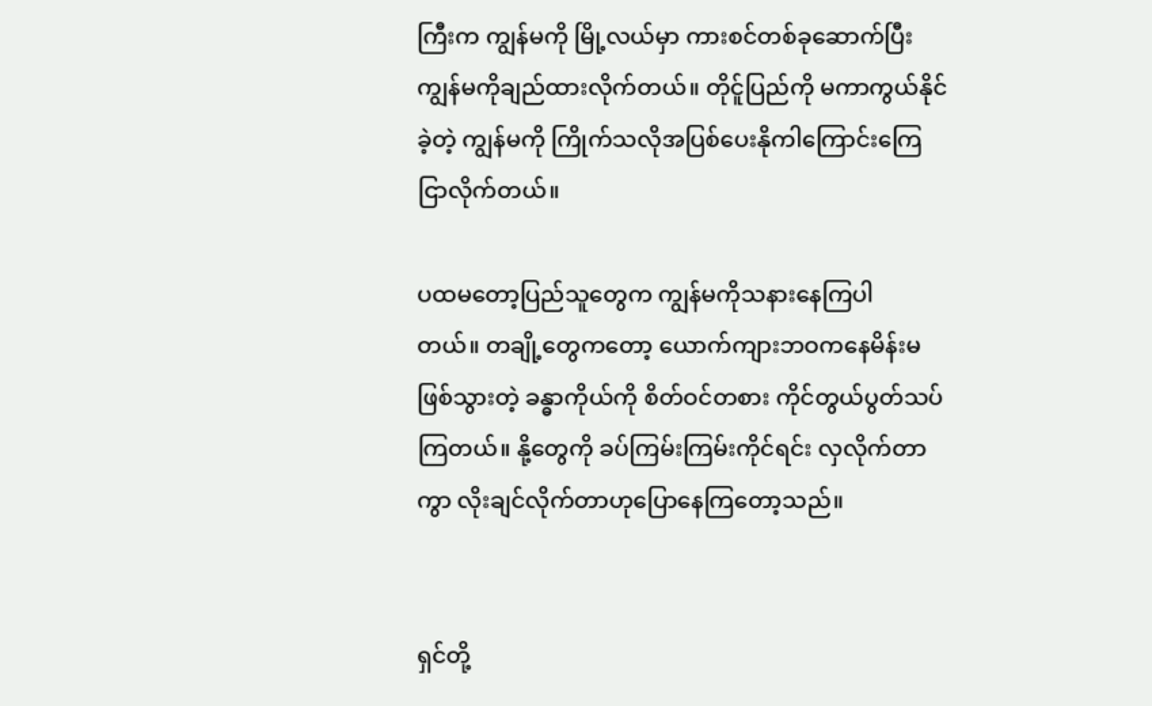ကြီးက ကျွန်မကို မြို့လယ်မှာ ကားစင်တစ်ခုဆောက်ပြီး ကျွန်မကိုချည်ထားလိုက်တယ်။ တိုင်ူပြည်ကို မကာကွယ်နိုင်ခဲ့တဲ့ ကျွန်မကို ကြိုက်သလိုအပြစ်ပေးနိုကါကြောင်းကြေငြာလိုက်တယ်။

ပထမတော့ပြည်သူတွေက ကျွန်မကိုသနားနေကြပါတယ်။ ‌တချို့တွေကတော့ ယောက်ကျားဘဝကနေမိန်းမဖြစ်သွားတဲ့ ခန္ဓာကိုယ်ကို စိတ်ဝင်တစား ကိုင်တွယ်ပွတ်သပ်ကြတယ်။ နို့တွေကို ခပ်ကြမ်းကြမ်းကိုင်ရင်း လှလိုက်တာကွာ လိုးချင်လိုက်တာဟုပြောနေကြတော့သည်။


ရှင်တို့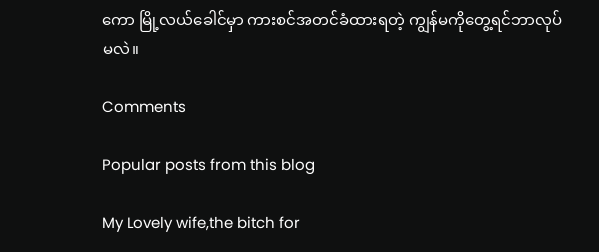ကော မြို့လယ်ခေါင်မှာ ကားစင်အတင်ခံထားရတဲ့ ကျွန်မကိုတွေ့ရင်ဘာလုပ်မလဲ။

Comments

Popular posts from this blog

My Lovely wife,the bitch for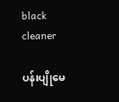black cleaner

ပန်းပျိုမေ